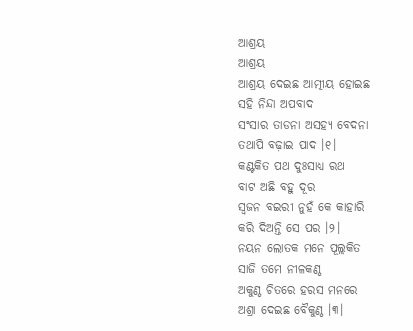ଆଶ୍ରୟ
ଆଶ୍ରୟ
ଆଶ୍ରୟ ଦେଇଛ ଆତ୍ମୀୟ ହୋଇଛ
ସହି ନିନ୍ଦା ଅପବାଦ
ସଂସାର ତାଡନା ଅସହ୍ୟ ବେଦନା
ତଥାପି ବଢ଼ାଇ ପାଦ ।୧।
କଣ୍ଟକିତ ପଥ ଦୁଃସାଧ୍ୟ ରଥ
ବାଟ ଅଛି ବହୁ ଦୂର
ସ୍ୱଜନ ବଇରୀ ନୁହଁ କେ କାହାରି
କରି ଦିଅନ୍ତି ସେ ପର ।୨।
ନୟନ ଲୋତକ ମନେ ପୂଲ୍ଲକିତ
ସାଜି ତମେ ନୀଳକଣ୍ଠ
ଅକୁଣ୍ଠ ଚିତରେ ହରସ ମନରେ
ଅଶ୍ରା ଦେଇଛ ବୈକୁଣ୍ଠ ।୩।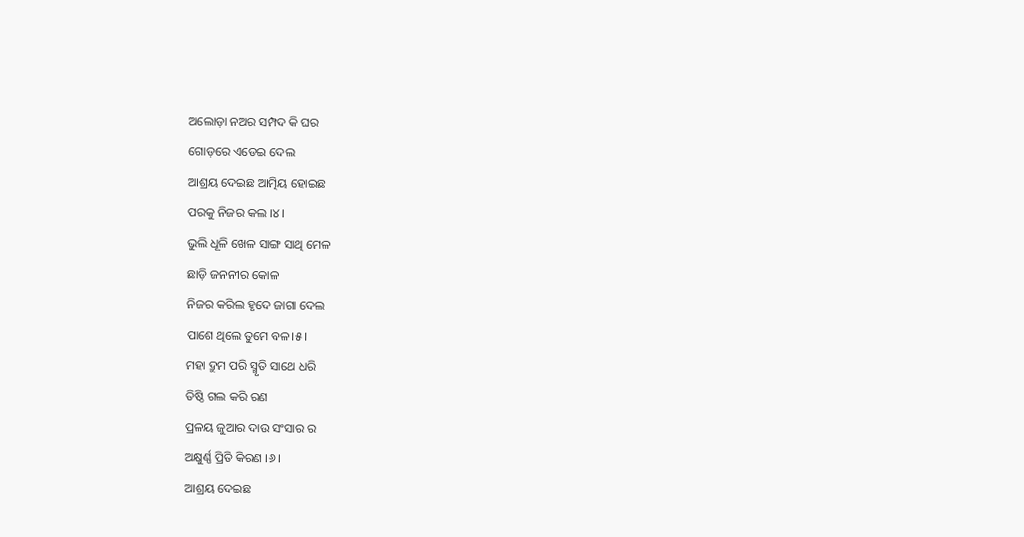ଅଲୋଡ଼ା ନଅର ସମ୍ପଦ କି ଘର
ଗୋଡ଼ରେ ଏଡେଇ ଦେଲ
ଆଶ୍ରୟ ଦେଇଛ ଆତ୍ମିୟ ହୋଇଛ
ପରକୁ ନିଜର କଲ ।୪।
ଭୁଲି ଧୂଳି ଖେଳ ସାଙ୍ଗ ସାଥି ମେଳ
ଛାଡ଼ି ଜନନୀର କୋଳ
ନିଜର କରିଲ ହୃଦେ ଜାଗା ଦେଲ
ପାଶେ ଥିଲେ ତୁମେ ବଳ।୫।
ମହା ଦ୍ରୁମ ପରି ସ୍ମୃତି ସାଥେ ଧରି
ତିଷ୍ଠି ଗଲ କରି ରଣ
ପ୍ରଳୟ ଜୁଆର ଦାଉ ସଂସାର ର
ଅକ୍ଷୁର୍ଣ୍ଣ ପ୍ରିତି କିରଣ ।୬।
ଆଶ୍ରୟ ଦେଇଛ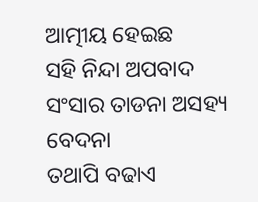ଆତ୍ମୀୟ ହେଇଛ
ସହି ନିନ୍ଦା ଅପବାଦ
ସଂସାର ତାଡନା ଅସହ୍ୟ ବେଦନା
ତଥାପି ବଢାଏ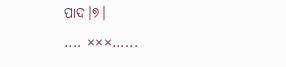ପାଦ।୭।
.... ×××......